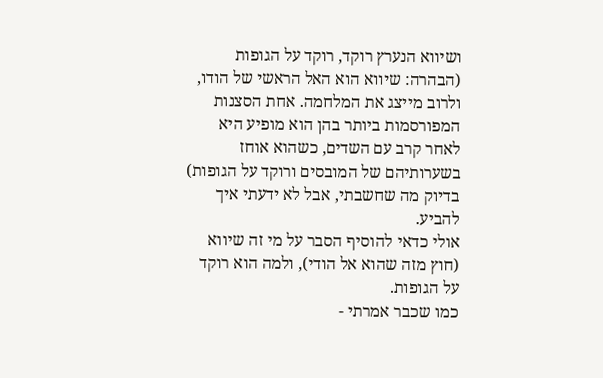ושיווא הנערץ רוקד, רוקד על הגופות
(הבהרה: שיווא הוא האל הראשי של הודו, ולרוב מייצג את המלחמה. אחת הסצנות המפורסמות ביותר בהן הוא מופיע היא לאחר קרב עם השדים, כשהוא אוחז בשערותיהם של המובסים ורוקד על הגופות)
בדיוק מה שחשבתי, אבל לא ידעתי איך להביע.
אולי כדאי להוסיף הסבר על מי זה שיווא (חוץ מזה שהוא אל הודי), ולמה הוא רוקד על הגופות.
כמו שכבר אמרתי -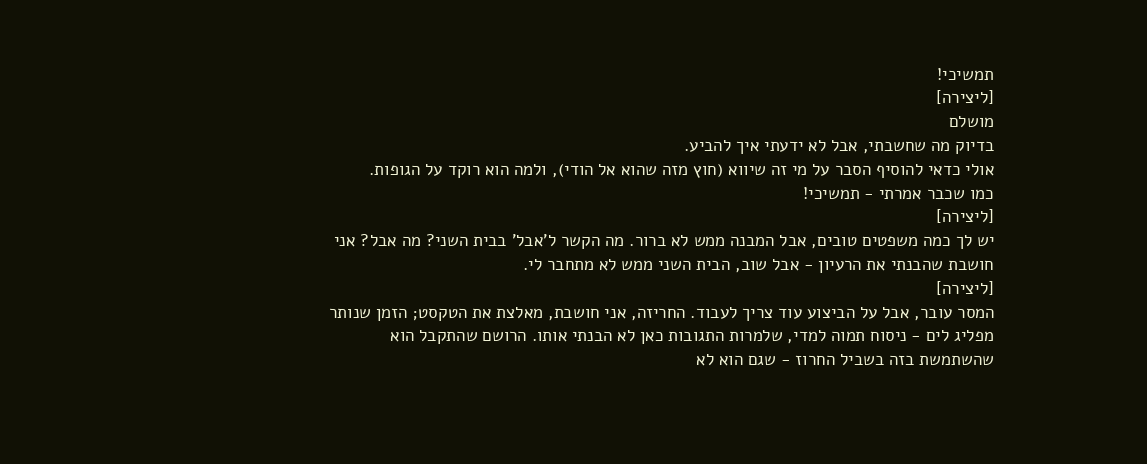תמשיכי!
[ליצירה]
מושלם
בדיוק מה שחשבתי, אבל לא ידעתי איך להביע.
אולי כדאי להוסיף הסבר על מי זה שיווא (חוץ מזה שהוא אל הודי), ולמה הוא רוקד על הגופות.
כמו שכבר אמרתי - תמשיכי!
[ליצירה]
יש לך כמה משפטים טובים, אבל המבנה ממש לא ברור. מה הקשר ל'אבל' בבית השני? מה אבל? אני חושבת שהבנתי את הרעיון - אבל שוב, הבית השני ממש לא מתחבר לי.
[ליצירה]
המסר עובר, אבל על הביצוע עוד צריך לעבוד. החריזה, אני חושבת, מאלצת את הטקסט; הזמן שנותר מפליג לים - ניסוח תמוה למדי, שלמרות התגובות כאן לא הבנתי אותו. הרושם שהתקבל הוא שהשתמשת בזה בשביל החרוז - שגם הוא לא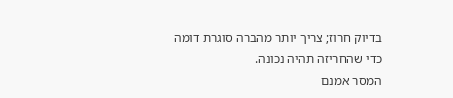בדיוק חרוז; צריך יותר מהברה סוגרת דומה כדי שהחריזה תהיה נכונה.
המסר אמנם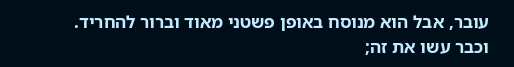עובר, אבל הוא מנוסח באופן פשטני מאוד וברור להחריד. וכבר עשו את זה;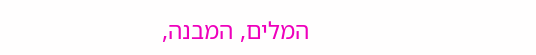המלים, המבנה,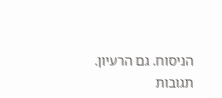הניסוח. גם הרעיון.
תגובות